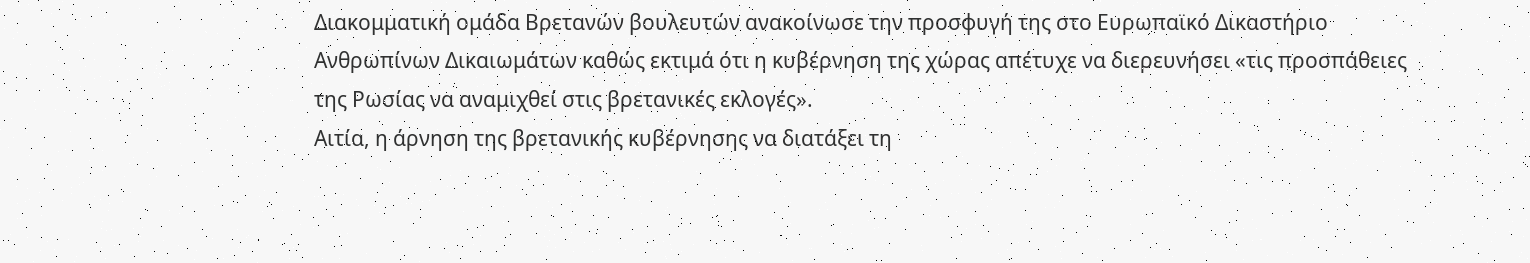Διακομματική ομάδα Βρετανών βουλευτών ανακοίνωσε την προσφυγή της στο Ευρωπαϊκό Δικαστήριο Ανθρωπίνων Δικαιωμάτων καθώς εκτιμά ότι η κυβέρνηση της χώρας απέτυχε να διερευνήσει «τις προσπάθειες της Ρωσίας να αναμιχθεί στις βρετανικές εκλογές».
Αιτία, η άρνηση της βρετανικής κυβέρνησης να διατάξει τη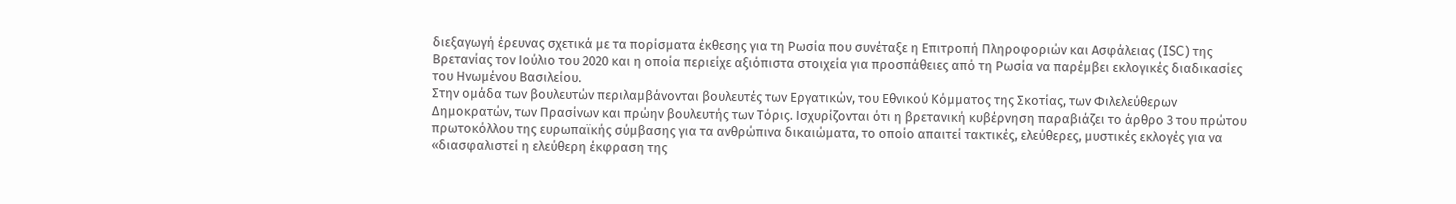διεξαγωγή έρευνας σχετικά με τα πορίσματα έκθεσης για τη Ρωσία που συνέταξε η Επιτροπή Πληροφοριών και Ασφάλειας (ISC) της Βρετανίας τον Ιούλιο του 2020 και η οποία περιείχε αξιόπιστα στοιχεία για προσπάθειες από τη Ρωσία να παρέμβει εκλογικές διαδικασίες του Ηνωμένου Βασιλείου.
Στην ομάδα των βουλευτών περιλαμβάνονται βουλευτές των Εργατικών, του Εθνικού Κόμματος της Σκοτίας, των Φιλελεύθερων Δημοκρατών, των Πρασίνων και πρώην βουλευτής των Τόρις. Ισχυρίζονται ότι η βρετανική κυβέρνηση παραβιάζει το άρθρο 3 του πρώτου πρωτοκόλλου της ευρωπαϊκής σύμβασης για τα ανθρώπινα δικαιώματα, το οποίο απαιτεί τακτικές, ελεύθερες, μυστικές εκλογές για να «διασφαλιστεί η ελεύθερη έκφραση της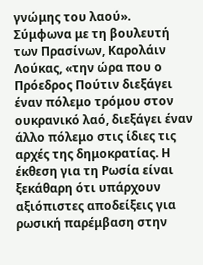γνώμης του λαού».
Σύμφωνα με τη βουλευτή των Πρασίνων, Καρολάιν Λούκας, «την ώρα που ο Πρόεδρος Πούτιν διεξάγει έναν πόλεμο τρόμου στον ουκρανικό λαό, διεξάγει έναν άλλο πόλεμο στις ίδιες τις αρχές της δημοκρατίας. Η έκθεση για τη Ρωσία είναι ξεκάθαρη ότι υπάρχουν αξιόπιστες αποδείξεις για ρωσική παρέμβαση στην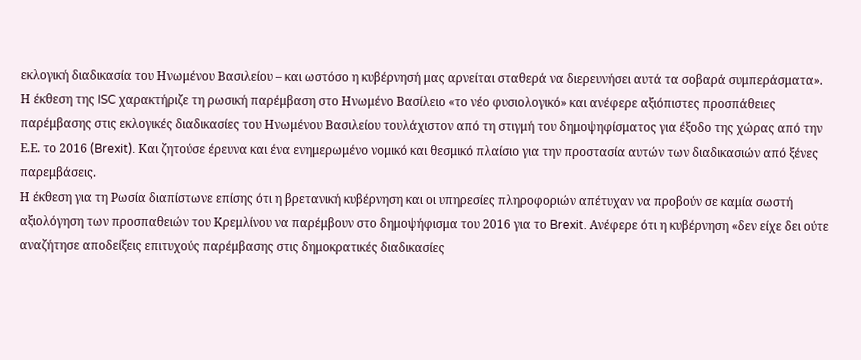εκλογική διαδικασία του Ηνωμένου Βασιλείου – και ωστόσο η κυβέρνησή μας αρνείται σταθερά να διερευνήσει αυτά τα σοβαρά συμπεράσματα».
Η έκθεση της ISC χαρακτήριζε τη ρωσική παρέμβαση στο Ηνωμένο Βασίλειο «το νέο φυσιολογικό» και ανέφερε αξιόπιστες προσπάθειες παρέμβασης στις εκλογικές διαδικασίες του Ηνωμένου Βασιλείου τουλάχιστον από τη στιγμή του δημοψηφίσματος για έξοδο της χώρας από την Ε.Ε. το 2016 (Brexit). Και ζητούσε έρευνα και ένα ενημερωμένο νομικό και θεσμικό πλαίσιο για την προστασία αυτών των διαδικασιών από ξένες παρεμβάσεις.
Η έκθεση για τη Ρωσία διαπίστωνε επίσης ότι η βρετανική κυβέρνηση και οι υπηρεσίες πληροφοριών απέτυχαν να προβούν σε καμία σωστή αξιολόγηση των προσπαθειών του Κρεμλίνου να παρέμβουν στο δημοψήφισμα του 2016 για το Brexit. Ανέφερε ότι η κυβέρνηση «δεν είχε δει ούτε αναζήτησε αποδείξεις επιτυχούς παρέμβασης στις δημοκρατικές διαδικασίες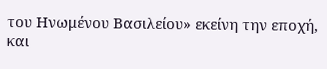του Ηνωμένου Βασιλείου» εκείνη την εποχή, και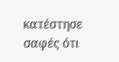κατέστησε σαφές ότι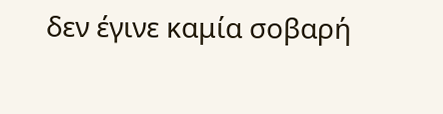δεν έγινε καμία σοβαρή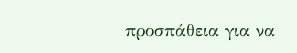προσπάθεια για να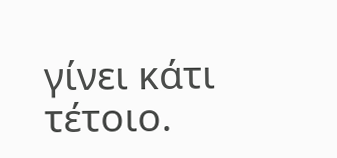γίνει κάτι τέτοιο.